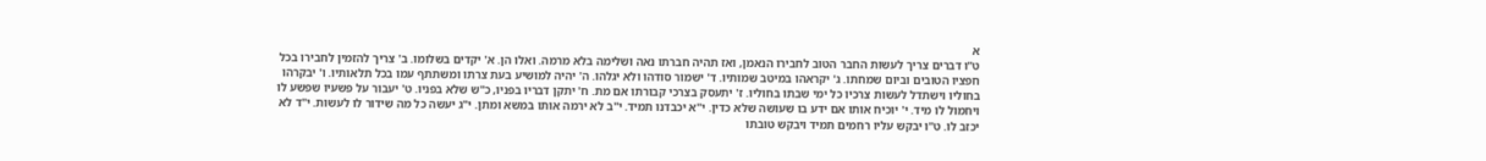א
ט"ו דברים צריך לעשות החבר הטוב לחבירו הנאמן, ואז תהיה חברתו נאה ושלימה בלא מרמה. ואלו הן. א' יקדים בשלומו. ב' צריך להזמין לחבירו בכל חפציו הטובים וביום שמחתו. ג' יקראהו במיטב שמותיו. ד' ישמור סודהו ולא יגלהו. ה' יהיה למושיע בעת צרתו ומשתתף עמו בכל תלאותיו. ו' יבקרהו בחוליו וישתדל לעשות צרכיו כל ימי שבתו בחוליו. ז' יתעסק בצרכי קבורתו אם מת. ח' יתקן דבריו בפניו, כ"ש שלא בפניו. ט' יעבור על פשעיו שפשע לו ויחמול לו מיד. י' יוכיח אותו אם ידע בו שעושה שלא כדין. י"א יכבדנו תמיד. י"ב לא ירמה אותו במשא ומתן. י"ג יעשה כל מה שידור לו לעשות. י"ד לא יכזב לו. ט"ו יבקש עליו רחמים תמיד ויבקש טובתו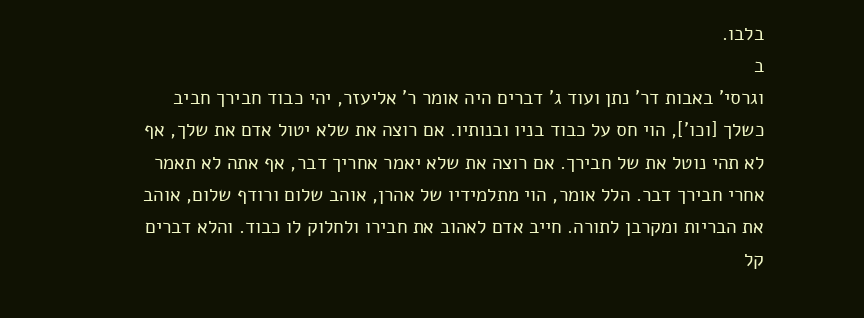בלבו.
ב
וגרסי' באבות דר' נתן ועוד ג' דברים היה אומר ר' אליעזר, יהי כבוד חבירך חביב כשלך [וכו'], הוי חס על כבוד בניו ובנותיו. אם רוצה את שלא יטול אדם את שלך, אף לא תהי נוטל את של חבירך. אם רוצה את שלא יאמר אחריך דבר, אף אתה לא תאמר אחרי חבירך דבר. הלל אומר, הוי מתלמידיו של אהרן, אוהב שלום ורודף שלום, אוהב את הבריות ומקרבן לתורה. חייב אדם לאהוב את חבירו ולחלוק לו כבוד. והלא דברים קל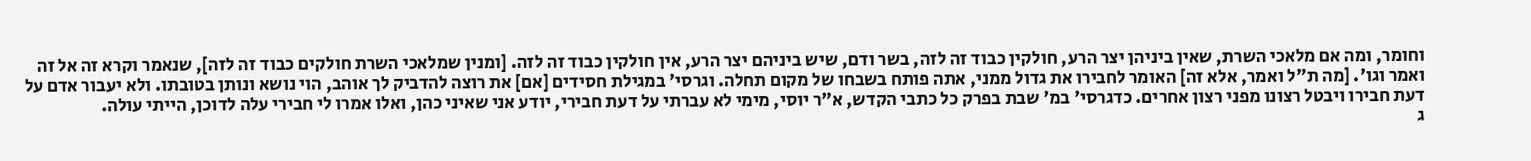וחומר, ומה אם מלאכי השרת, שאין ביניהן יצר הרע, חולקין כבוד זה לזה, בשר ודם, שיש ביניהם יצר הרע, אין חולקין כבוד זה לזה. [ומנין שמלאכי השרת חולקים כבוד זה לזה], שנאמר וקרא זה אל זה ואמר וגו'. [מה ת"ל ואמר, אלא זה] האומר לחבירו את גדול ממני, אתה פותח בשבחו של מקום תחלה. וגרסי' במגילת חסידים [אם] את רוצה להדביק לך אוהב, הוי נושא ונותן בטובתו. ולא יעבור אדם על דעת חבירו ויבטל רצונו מפני רצון אחרים. כדגרסי' במ' שבת בפרק כל כתבי הקדש, א"ר יוסי, מימי לא עברתי על דעת חבירי, יודע אני שאיני כהן, ואלו אמרו לי חבירי עלה לדוכן, הייתי עולה.
ג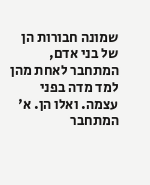שמונה חבורות הן של בני אדם, המתחבר לאחת מהן למד מדה בפני עצמה. ואלו הן. א' המתחבר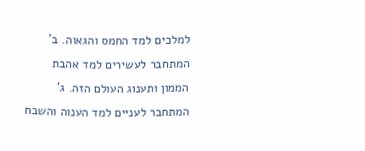למלכים למד החמס והגאוה. ב' המתחבר לעשירים למד אהבת הממון ותענוג העולם הזה. ג' המתחבר לעניים למד הענוה והשבח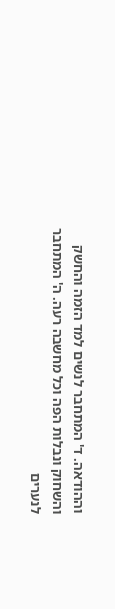וההודאה. ד' המתחבר לנשים למד הזמה והחשק והשחוק ונבלות הפה וכל מחשבה רעה. ה' המתחבר לנערים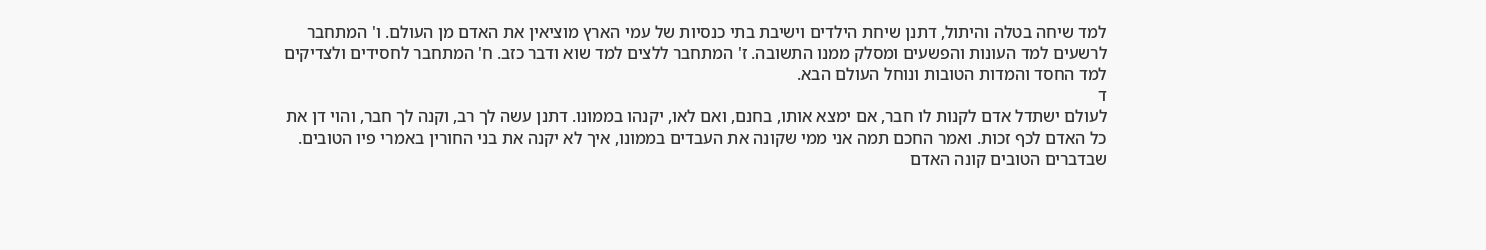למד שיחה בטלה והיתול, דתנן שיחת הילדים וישיבת בתי כנסיות של עמי הארץ מוציאין את האדם מן העולם. ו' המתחבר לרשעים למד העונות והפשעים ומסלק ממנו התשובה. ז' המתחבר ללצים למד שוא ודבר כזב. ח' המתחבר לחסידים ולצדיקים למד החסד והמדות הטובות ונוחל העולם הבא.
ד
לעולם ישתדל אדם לקנות לו חבר, אם ימצא אותו, בחנם, ואם לאו, יקנהו בממונו. דתנן עשה לך רב, וקנה לך חבר, והוי דן את כל האדם לכף זכות. ואמר החכם תמה אני ממי שקונה את העבדים בממונו, איך לא יקנה את בני החורין באמרי פיו הטובים. שבדברים הטובים קונה האדם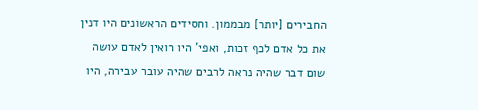החבירים [יותר] מבממון. וחסידים הראשונים היו דנין את כל אדם לכף זכות, ואפי' היו רואין לאדם עושה שום דבר שהיה נראה לרבים שהיה עובר עבירה, היו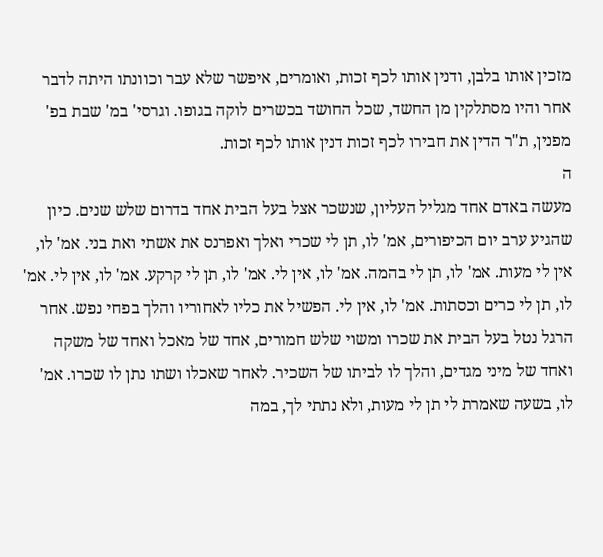מזכין אותו בלבן, ודנין אותו לכף זכות, ואומרים, איפשר שלא עבר וכוונתו היתה לדבר אחר והיו מסתלקין מן החשד, שכל החושד בכשרים לוקה בגופו. וגרסי' במ' שבת בפ' מפנין, ת"ר הדין את חבירו לכף זכות דנין אותו לכף זכות.
ה
מעשה באדם אחד מגליל העליון, שנשכר אצל בעל הבית אחד בדרום שלש שנים. כיון שהגיע ערב יום הכיפורים, אמ' לו, תן לי שכרי ואלך ואפרנס את אשתי ואת בני. אמ' לו, אין לי מעות. אמ' לו, תן לי בהמה. אמ' לו, אין לי. אמ' לו, תן לי קרקע. אמ' לו, אין לי. אמ' לו, תן לי כרים וכסתות. אמ' לו, אין לי. הפשיל את כליו לאחוריו והלך בפחי נפש. אחר הרגל נטל בעל הבית את שכרו ומשוי שלש חמורים, אחד של מאכל ואחד של משקה ואחד של מיני מגדים, והלך לו לביתו של השכיר. לאחר שאכלו ושתו נתן לו שכרו. אמ' לו, בשעה שאמרת לי תן לי מעות, ולא נתתי לך, במה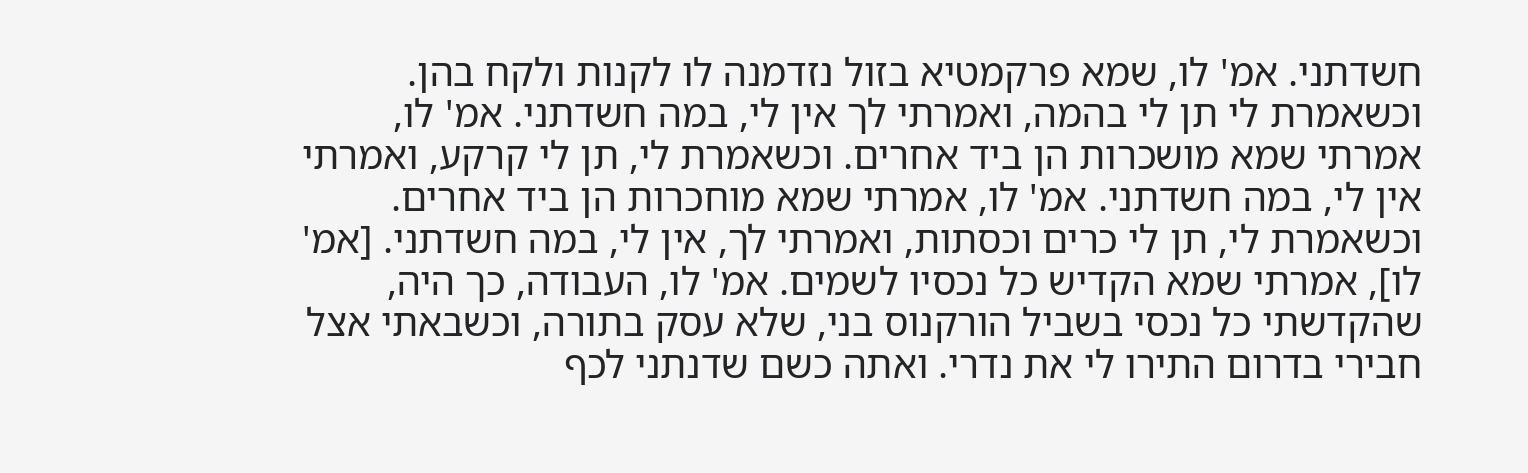חשדתני. אמ' לו, שמא פרקמטיא בזול נזדמנה לו לקנות ולקח בהן. וכשאמרת לי תן לי בהמה, ואמרתי לך אין לי, במה חשדתני. אמ' לו, אמרתי שמא מושכרות הן ביד אחרים. וכשאמרת לי, תן לי קרקע, ואמרתי אין לי, במה חשדתני. אמ' לו, אמרתי שמא מוחכרות הן ביד אחרים. וכשאמרת לי, תן לי כרים וכסתות, ואמרתי לך, אין לי, במה חשדתני. [אמ' לו], אמרתי שמא הקדיש כל נכסיו לשמים. אמ' לו, העבודה, כך היה, שהקדשתי כל נכסי בשביל הורקנוס בני, שלא עסק בתורה, וכשבאתי אצל חבירי בדרום התירו לי את נדרי. ואתה כשם שדנתני לכף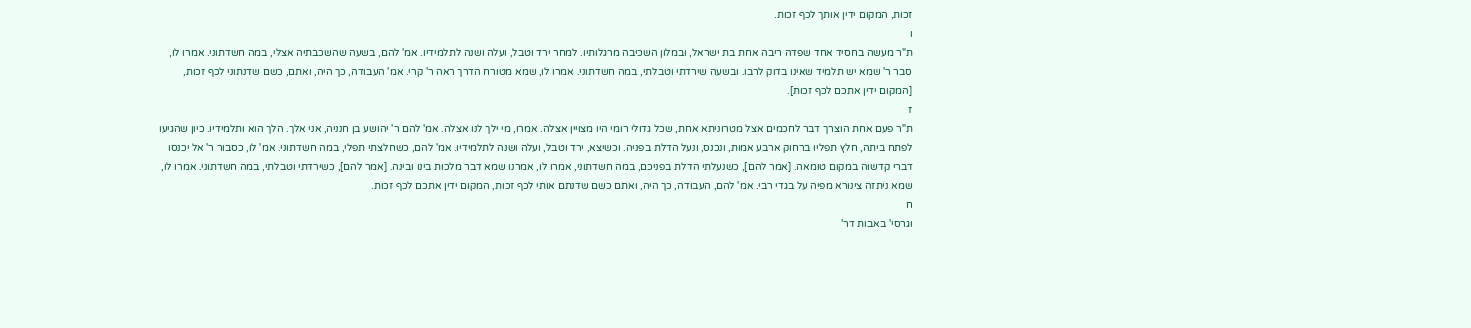זכות, המקום ידין אותך לכף זכות.
ו
ת"ר מעשה בחסיד אחד שפדה ריבה אחת בת ישראל, ובמלון השכיבה מרגלותיו. למחר ירד וטבל, ועלה ושנה לתלמידיו. אמ' להם, בשעה שהשכבתיה אצלי, במה חשדתוני. אמרו לו, סבר ר' שמא יש תלמיד שאינו בדוק לרבו. ובשעה שירדתי וטבלתי, במה חשדתוני. אמרו לו, שמא מטורח הדרך ראה ר' קרי. אמ' העבודה, כך היה, ואתם, כשם שדנתוני לכף זכות, [המקום ידין אתכם לכף זכות].
ז
ת"ר פעם אחת הוצרך דבר לחכמים אצל מטרוניתא אחת, שכל גדולי רומי היו מצויין אצלה. אמרו, מי ילך לנו אצלה. אמ' להם ר' יהושע בן חנניה, אני אלך. הלך הוא ותלמידיו. כיון שהגיעו לפתח ביתה, חלץ תפליו ברחוק ארבע אמות, ונכנס, ונעל הדלת בפניה. וכשיצא, ירד וטבל, ועלה ושנה לתלמידיו. אמ' להם, כשחלצתי תפלי, במה חשדתוני. אמ' לו, כסבור ר' אל יכנסו דברי קדשוה במקום טומאה. [אמר להם], כשנעלתי הדלת בפניכם, במה חשדתוני, אמרו לו, אמרנו שמא דבר מלכות בינו ובינה. [אמר להם], כשירדתי וטבלתי, במה חשדתוני. אמרו לו, שמא ניתזה צינורא מפיה על בגדי רבי. אמ' להם, העבודה, כך היה, ואתם כשם שדנתם אותי לכף זכות, המקום ידין אתכם לכף זכות.
ח
וגרסי' באבות דר'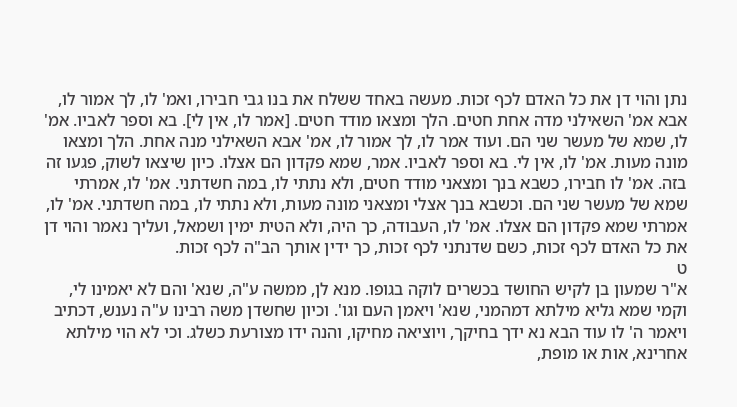נתן והוי דן את כל האדם לכף זכות. מעשה באחד ששלח את בנו גבי חבירו, ואמ' לו, לך אמור לו, אבא אמ' השאילני מדה אחת חטים. הלך ומצאו מודד חטים. [אמר לו, אין לי]. בא וספר לאביו. אמ' לו, שמא של מעשר שני הם. ועוד אמר לו, לך אמור לו, אמ' אבא השאילני מנה אחת. הלך ומצאו מונה מעות. אמ' לו, אין לי. בא וספר לאביו. אמר, שמא פקדון הם אצלו. כיון שיצאו לשוק, פגעו זה בזה. אמ' לו חבירו, כשבא בנך ומצאני מודד חטים, ולא נתתי לו, במה חשדתני. אמ' לו, אמרתי שמא של מעשר שני הם. וכשבא בנך אצלי ומצאני מונה מעות, ולא נתתי לו, במה חשדתני. אמ' לו, אמרתי שמא פקדון הם אצלו. אמ' לו, העבודה, כך היה, ולא הטית ימין ושמאל, ועליך נאמר והוי דן את כל האדם לכף זכות, כשם שדנתני לכף זכות, כך ידין אותך הב"ה לכף זכות.
ט
א"ר שמעון בן לקיש החושד בכשרים לוקה בגופו. מנא לן, ממשה ע"ה, שנא' והם לא יאמינו לי, וקמי שמא גליא מילתא דמהמני, שנא' ויאמן העם וגו'. וכיון שחשדן משה רבינו ע"ה נענש, דכתיב ויאמר ה' לו עוד הבא נא ידך בחיקך, ויוציאה מחיקו, והנה ידו מצורעת כשלג. וכי לא הוי מילתא אחרינא, אות או מופת,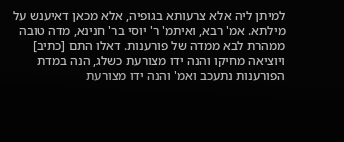למיתן ליה אלא צרעותא בגופיה, אלא מכאן דאיענש על מילתא. אמ' רבא, ואיתמ' ר' יוסי בר' חנינא, מדה טובה ממהרת לבא ממדה של פורענות. דאלו התם [כתיב] ויוציאה מחיקו והנה ידו מצורעת כשלג, הנה במדת הפורענות נתעכב ואמ' והנה ידו מצורעת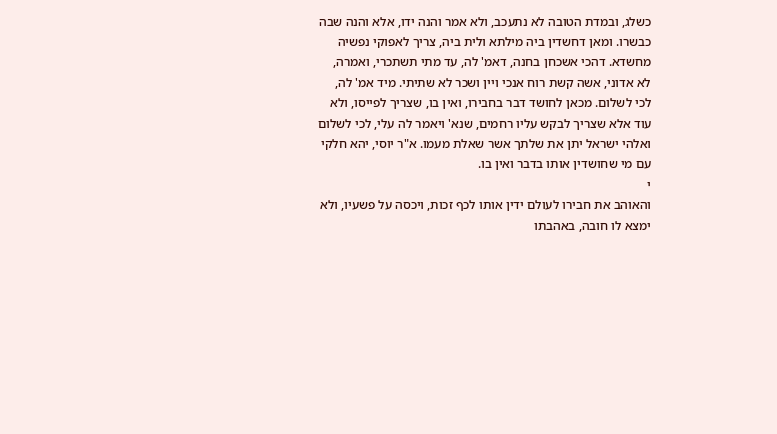כשלג, ובמדת הטובה לא נתעכב, ולא אמר והנה ידו, אלא והנה שבה כבשרו. ומאן דחשדין ביה מילתא ולית ביה, צריך לאפוקי נפשיה מחשדא. דהכי אשכחן בחנה, דאמ' לה, עד מתי תשתכרי, ואמרה, לא אדוני, אשה קשת רוח אנכי ויין ושכר לא שתיתי. מיד אמ' לה, לכי לשלום. מכאן לחושד דבר בחבירו, ואין בו, שצריך לפייסו, ולא עוד אלא שצריך לבקש עליו רחמים, שנא' ויאמר לה עלי, לכי לשלום ואלהי ישראל יתן את שלתך אשר שאלת מעמו. א"ר יוסי, יהא חלקי עם מי שחושדין אותו בדבר ואין בו.
י
והאוהב את חבירו לעולם ידין אותו לכף זכות, ויכסה על פשעיו, ולא ימצא לו חובה, באהבתו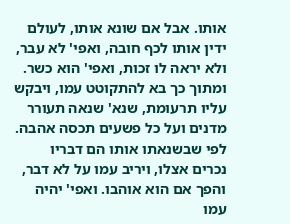אותו. אבל אם שונא אותו, לעולם ידין אותו לכף חובה, ואפי' לא עבר, ולא יראה לו זכות, ואפי' הוא כשר. ומתוך כך בא להתקוטט עמו, ויבקש עליו תרעומת, שנא' שנאה תעורר מדנים ועל כל פשעים תכסה אהבה. לפי שבשנאתו אותו הם דבריו נכרים אצלו, ויריב עמו על לא דבר, והפך אם הוא אוהבו. ואפי' יהיה עמו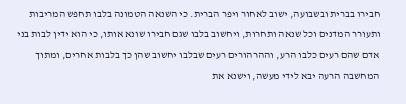חבירו בברית ובשבועה, ישוב לאחור ויפר הברית. כי השנאה הטמונה בלבו תחפש המריבות ותעורר המדנים וכל שנאה ותחרות, ויחשוב בלבו שגם חבירו שונא אותו, כי הוא ידין לבות בני אדם שהם רעים כלבו הרע, וההרהורים רעים שבלבו יחשוב שהן כך בלבות אחרים, ומתוך המחשבה הרעה יבא לידי מעשה, וישנא את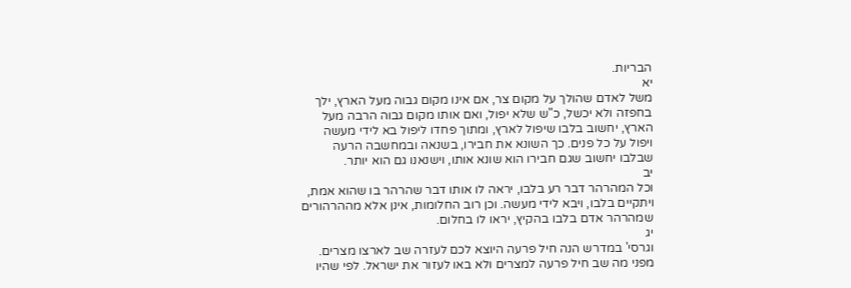הבריות.
יא
משל לאדם שהולך על מקום צר, אם אינו מקום גבוה מעל הארץ, ילך בחפזה ולא יכשל, כ"ש שלא יפול, ואם אותו מקום גבוה הרבה מעל הארץ, יחשוב בלבו שיפול לארץ, ומתוך פחדו ליפול בא לידי מעשה ויפול על כל פנים. כך השונא את חבירו, בשנאה ובמחשבה הרעה שבלבו יחשוב שגם חבירו הוא שונא אותו, וישנאנו גם הוא יותר.
יב
וכל המהרהר דבר רע בלבו, יראה לו אותו דבר שהרהר בו שהוא אמת, ויתקיים בלבו, ויבא לידי מעשה. וכן רוב החלומות, אינן אלא מההרהורים שמהרהר אדם בלבו בהקיץ, יראו לו בחלום.
יג
וגרסי' במדרש הנה חיל פרעה היוצא לכם לעזרה שב לארצו מצרים. מפני מה שב חיל פרעה למצרים ולא באו לעזור את ישראל. לפי שהיו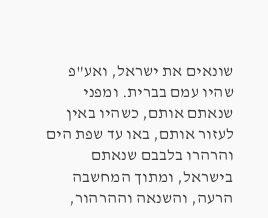שונאים את ישראל, ואע"פ שהיו עמם בברית. ומפני שנאתם אותם, כשהיו באין לעזור אותם, באו עד שפת הים והרהרו בלבבם שנאתם בישראל, ומתוך המחשבה הרעה, והשנאה וההרהור,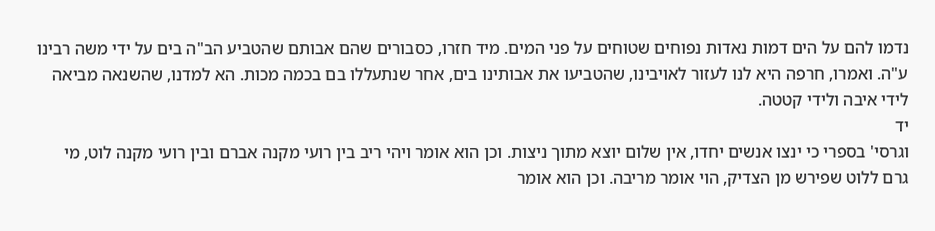נדמו להם על הים דמות נאדות נפוחים שטוחים על פני המים. מיד חזרו, כסבורים שהם אבותם שהטביע הב"ה בים על ידי משה רבינו ע"ה. ואמרו, חרפה היא לנו לעזור לאויבינו, שהטביעו את אבותינו בים, אחר שנתעללו בם בכמה מכות. הא למדנו, שהשנאה מביאה לידי איבה ולידי קטטה.
יד
וגרסי' בספרי כי ינצו אנשים יחדו, אין שלום יוצא מתוך ניצות. וכן הוא אומר ויהי ריב בין רועי מקנה אברם ובין רועי מקנה לוט, מי גרם ללוט שפירש מן הצדיק, הוי אומר מריבה. וכן הוא אומר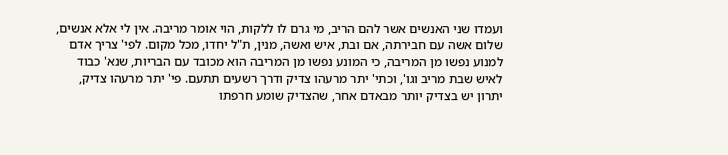ועמדו שני האנשים אשר להם הריב, מי גרם לו ללקות, הוי אומר מריבה. אין לי אלא אנשים, שלום אשה עם חבירתה, אם ובת, איש ואשה, מנין, ת"ל יחדו, מכל מקום. לפי' צריך אדם למנוע נפשו מן המריבה, כי המונע נפשו מן המריבה הוא מכובד עם הבריות, שנא' כבוד לאיש שבת מריב וגו', וכתי' יתר מרעהו צדיק ודרך רשעים תתעם. פי' יתר מרעהו צדיק, יתרון יש בצדיק יותר מבאדם אחר, שהצדיק שומע חרפתו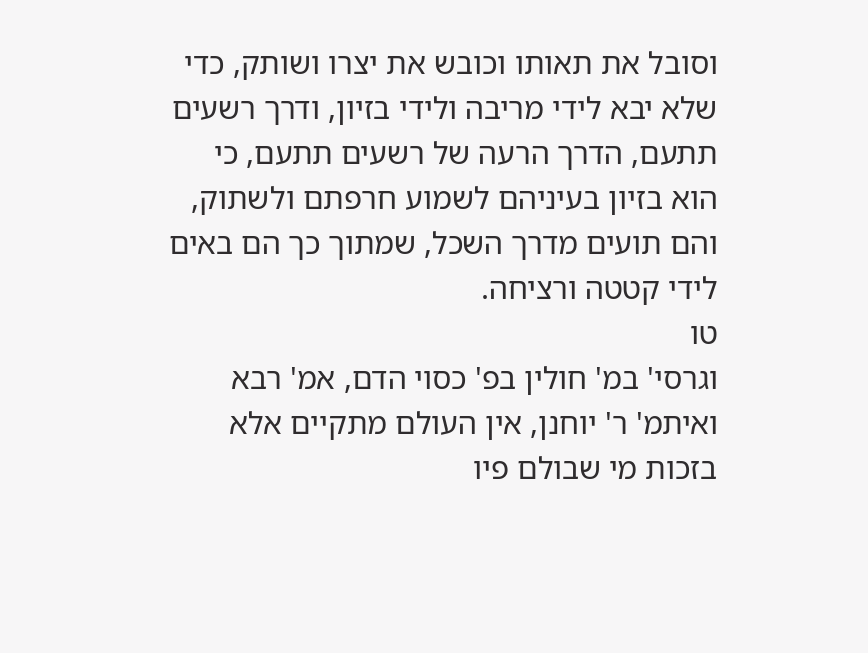וסובל את תאותו וכובש את יצרו ושותק, כדי שלא יבא לידי מריבה ולידי בזיון, ודרך רשעים תתעם, הדרך הרעה של רשעים תתעם, כי הוא בזיון בעיניהם לשמוע חרפתם ולשתוק, והם תועים מדרך השכל, שמתוך כך הם באים לידי קטטה ורציחה.
טו
וגרסי' במ' חולין בפ' כסוי הדם, אמ' רבא ואיתמ' ר' יוחנן, אין העולם מתקיים אלא בזכות מי שבולם פיו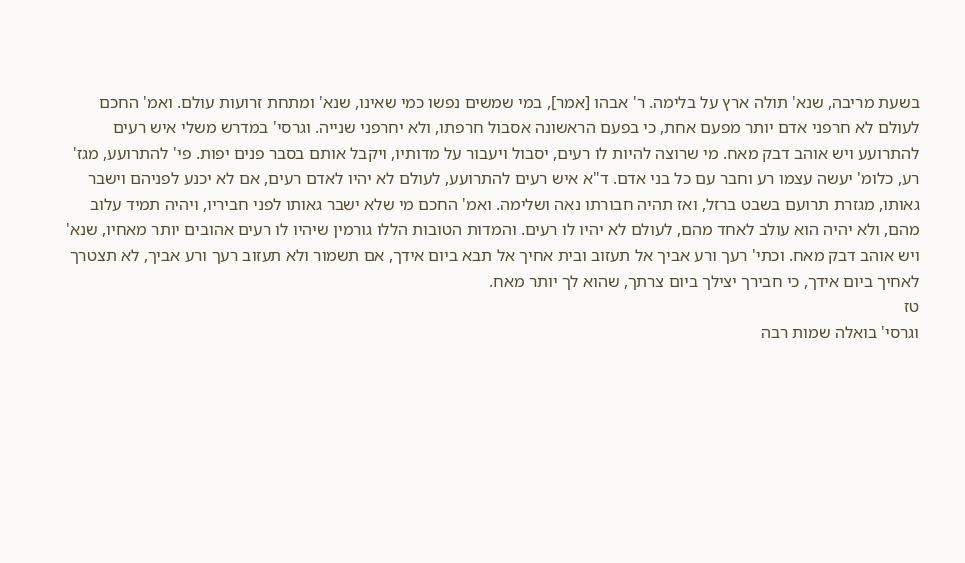בשעת מריבה, שנא' תולה ארץ על בלימה. ר' אבהו [אמר], במי שמשים נפשו כמי שאינו, שנא' ומתחת זרועות עולם. ואמ' החכם לעולם לא חרפני אדם יותר מפעם אחת, כי בפעם הראשונה אסבול חרפתו, ולא יחרפני שנייה. וגרסי' במדרש משלי איש רעים להתרועע ויש אוהב דבק מאח. מי שרוצה להיות לו רעים, יסבול ויעבור על מדותיו, ויקבל אותם בסבר פנים יפות. פי' להתרועע, מגז' רע, כלומ' יעשה עצמו רע וחבר עם כל בני אדם. ד"א איש רעים להתרועע, לעולם לא יהיו לאדם רעים, אם לא יכנע לפניהם וישבר גאותו, מגזרת תרועם בשבט ברזל, ואז תהיה חבורתו נאה ושלימה. ואמ' החכם מי שלא ישבר גאותו לפני חביריו, ויהיה תמיד עלוב מהם, ולא יהיה הוא עולב לאחד מהם, לעולם לא יהיו לו רעים. והמדות הטובות הללו גורמין שיהיו לו רעים אהובים יותר מאחיו, שנא' ויש אוהב דבק מאח. וכתי' רעך ורע אביך אל תעזוב ובית אחיך אל תבא ביום אידך, אם תשמור ולא תעזוב רעך ורע אביך, לא תצטרך לאחיך ביום אידך, כי חבירך יצילך ביום צרתך, שהוא לך יותר מאח.
טז
וגרסי' בואלה שמות רבה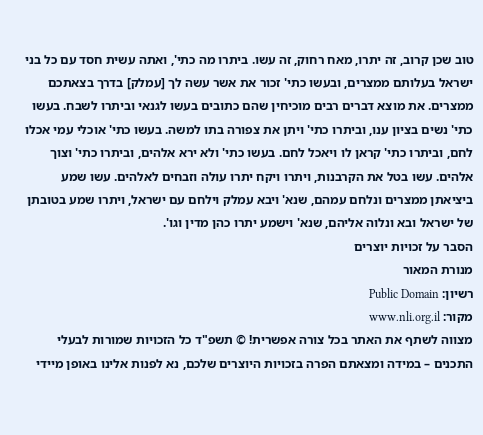טוב שכן קרוב, זה יתרו, מאח רחוק, זה עשו. ביתרו מה כתי', ואתה עשית חסד עם כל בני ישראל בעלותם ממצרים, ובעשו כתי' זכור את אשר עשה לך [עמלק] בדרך בצאתכם ממצרים. את מוצא דברים רבים מוכיחין שהם כתובים בעשו לגנאי וביתרו לשבח. בעשו כתי' נשים בציון ענו, וביתרו כתי' ויתן את צפורה בתו למשה. בעשו כתי' אוכלי עמי אכלו לחם, וביתרו כתי' קראן לו ויאכל לחם. בעשו כתי' ולא ירא אלהים, וביתרו כתי' וצוך אלהים. עשו בטל את הקרבנות, ויתרו ויקח יתרו עולה וזבחים לאלהים. עשו שמע ביציאתן ממצרים ונלחם עמהם, שנא' ויבא עמלק וילחם עם ישראל, ויתרו שמע בטובתן של ישראל ובא ונלוה אליהם, שנא' וישמע יתרו כהן מדין וגו'.
הסבר על זכויות יוצרים
מנורת המאור
רשיון: Public Domain
מקור: www.nli.org.il
מצווה לשתף את האתר בכל צורה אפשרית! © תשפ"ד כל הזכויות שמורות לבעלי התכנים – במידה ומצאתם הפרה בזכויות היוצרים שלכם, נא לפנות אלינו באופן מיידי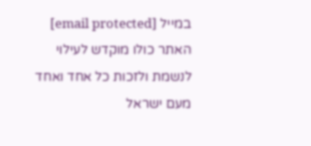במייל [email protected] האתר כולו מוקדש לעילוי לנשמת ולזכות כל אחד ואחד מעם ישראל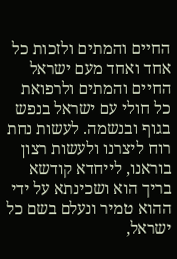החיים והמתים ולזכות כל אחד ואחד מעם ישראל החיים והמתים ולרפואת כל חולי עם ישראל בנפש בגוף ובנשמה. לעשות נחת רוח ליצרנו ולעשות רצון בוראנו, לייחדא קודשא בריך הוא ושכינתא על ידי ההוא טמיר ונעלם בשם כל ישראל,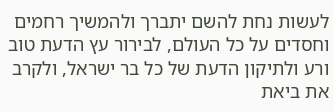לעשות נחת להשם יתברך ולהמשיך רחמים וחסדים על כל העולם, לבירור עץ הדעת טוב ורע ולתיקון הדעת של כל בר ישראל, ולקרב את ביאת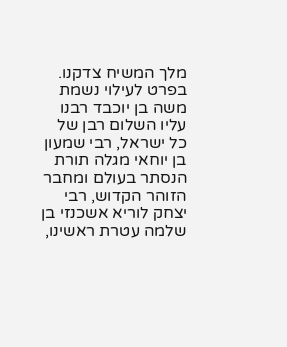מלך המשיח צדקנו. בפרט לעילוי נשמת משה בן יוכבד רבנו עליו השלום רבן של כל ישראל, רבי שמעון בן יוחאי מגלה תורת הנסתר בעולם ומחבר הזוהר הקדוש, רבי יצחק לוריא אשכנזי בן שלמה עטרת ראשינו,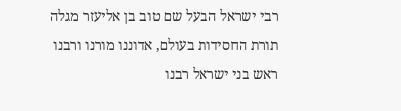רבי ישראל הבעל שם טוב בן אליעזר מגלה תורת החסידות בעולם, אדוננו מורנו ורבנו ראש בני ישראל רבנו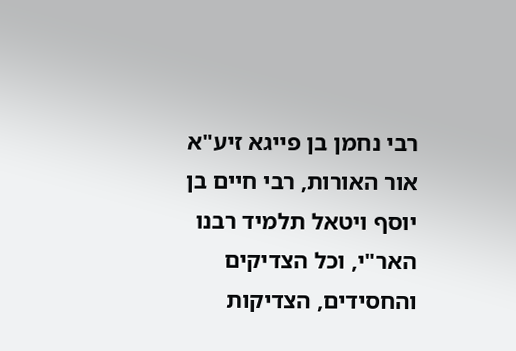רבי נחמן בן פייגא זיע"א אור האורות, רבי חיים בן יוסף ויטאל תלמיד רבנו האר"י, וכל הצדיקים והחסידים, הצדיקות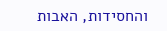והחסידות, האבות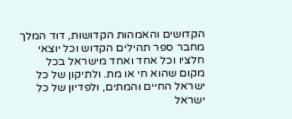הקדושים והאמהות הקדושות, דוד המלך מחבר ספר תהילים הקדוש וכל יוצאי חלציו וכל אחד ואחד מישראל בכל מקום שהוא חי או מת. ולתיקון של כל ישראל החיים והמתים, ולפדיון של כל ישראל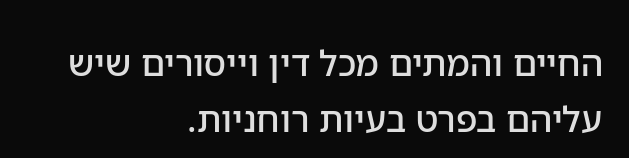החיים והמתים מכל דין וייסורים שיש עליהם בפרט בעיות רוחניות.